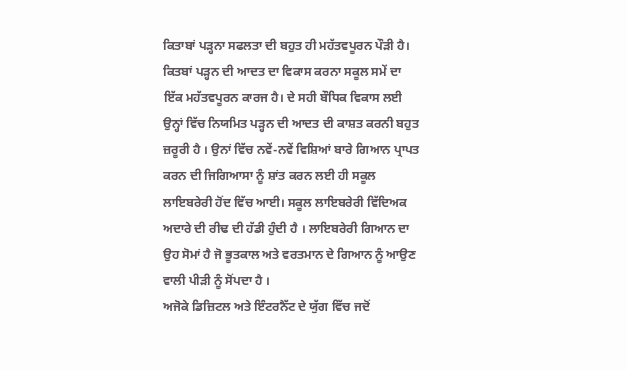ਕਿਤਾਬਾਂ ਪੜ੍ਹਨਾ ਸਫਲਤਾ ਦੀ ਬਹੁਤ ਹੀ ਮਹੱਤਵਪੂਰਨ ਪੌੜੀ ਹੈ। ਕਿਤਬਾਂ ਪੜ੍ਹਨ ਦੀ ਆਦਤ ਦਾ ਵਿਕਾਸ ਕਰਨਾ ਸਕੂਲ ਸਮੇਂ ਦਾ ਇੱਕ ਮਹੱਤਵਪੂਰਨ ਕਾਰਜ ਹੈ। ਦੇ ਸਹੀ ਬੌਧਿਕ ਵਿਕਾਸ ਲਈ ਉਨ੍ਹਾਂ ਵਿੱਚ ਨਿਯਮਿਤ ਪੜ੍ਹਨ ਦੀ ਆਦਤ ਦੀ ਕਾਸ਼ਤ ਕਰਨੀ ਬਹੁਤ ਜ਼ਰੂਰੀ ਹੈ । ਉਨਾਂ ਵਿੱਚ ਨਵੇਂ-ਨਵੇਂ ਵਿਸ਼ਿਆਂ ਬਾਰੇ ਗਿਆਨ ਪ੍ਰਾਪਤ ਕਰਨ ਦੀ ਜਿਗਿਆਸਾ ਨੂੰ ਸ਼ਾਂਤ ਕਰਨ ਲਈ ਹੀ ਸਕੂਲ ਲਾਇਬਰੇਰੀ ਹੋਂਦ ਵਿੱਚ ਆਈ। ਸਕੂਲ ਲਾਇਬਰੇਰੀ ਵਿੱਦਿਅਕ ਅਦਾਰੇ ਦੀ ਰੀਢ ਦੀ ਹੱਡੀ ਹੁੰਦੀ ਹੈ । ਲਾਇਬਰੇਰੀ ਗਿਆਨ ਦਾ ਉਹ ਸੋਮਾਂ ਹੈ ਜੋ ਭੂਤਕਾਲ ਅਤੇ ਵਰਤਮਾਨ ਦੇ ਗਿਆਨ ਨੂੰ ਆਉਣ ਵਾਲੀ ਪੀੜੀ ਨੂੰ ਸੋਂਪਦਾ ਹੈ ।
ਅਜੋਕੇ ਡਿਜ਼ਿਟਲ ਅਤੇ ਇੰਟਰਨੈੱਟ ਦੇ ਯੁੱਗ ਵਿੱਚ ਜਦੋਂ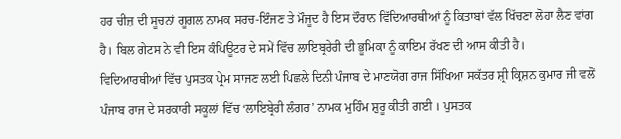ਹਰ ਚੀਜ਼ ਦੀ ਸੂਚਨਾਂ ਗੂਗਲ ਨਾਮਕ ਸਰਚ-ਇੰਜਣ ਤੇ ਮੌਜੂਦ ਹੈ ਇਸ ਦੌਰਾਨ ਵਿੱਦਿਆਰਥੀਆਂ ਨੂੰ ਕਿਤਾਬਾਂ ਵੱਲ ਖਿੱਚਣਾ ਲੋਹਾ ਲੈਣ ਵਾਂਗ ਹੈ। ਬਿਲ ਗੇਟਸ ਨੇ ਵੀ ਇਸ ਕੰਪਿਊਟਰ ਦੇ ਸਮੇਂ ਵਿੱਚ ਲਾਇਬ੍ਰਰੇਰੀ ਦੀ ਭੂਮਿਕਾ ਨੂੰ ਕਾਇਮ ਰੱਖਣ ਦੀ ਆਸ ਕੀਤੀ ਹੈ।
ਵਿਦਿਆਰਥੀਆਂ ਵਿੱਚ ਪੁਸਤਕ ਪ੍ਰੇਮ ਸਾਜਣ ਲਈ ਪਿਛਲੇ ਦਿਨੀ ਪੰਜਾਬ ਦੇ ਮਾਣਯੋਗ ਰਾਜ ਸਿੱਖਿਆ ਸਕੱਤਰ ਸ਼੍ਰੀ ਕ੍ਰਿਸ਼ਨ ਕੁਮਾਰ ਜੀ ਵਲੋਂ ਪੰਜਾਬ ਰਾਜ ਦੇ ਸਰਕਾਰੀ ਸਕੂਲਾਂ ਵਿੱਚ ‘ਲਾਇਬ੍ਰੇਰੀ ਲੰਗਰ’ ਨਾਮਕ ਮੁਹਿੰਮ ਸ਼ੁਰੂ ਕੀਤੀ ਗਈ । ਪੁਸਤਕ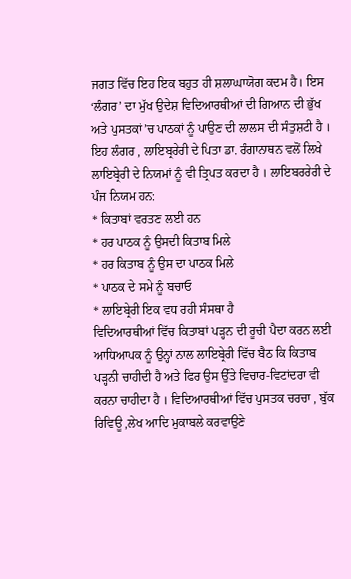ਜਗਤ ਵਿੱਚ ਇਹ ਇਕ ਬਹੁਤ ਹੀ ਸ਼ਲਾਘਾਯੋਗ ਕਦਮ ਹੈ। ਇਸ ‘ਲੰਗਰ’ ਦਾ ਮੁੱਖ ਉਦੇਸ਼ ਵਿਦਿਆਰਥੀਆਂ ਦੀ ਗਿਆਨ ਦੀ ਭੁੱਖ ਅਤੇ ਪੁਸਤਕਾਂ’ਚ ਪਾਠਕਾਂ ਨੂੰ ਪਾਉਣ ਦੀ ਲਾਲਸ ਦੀ ਸੰਤੁਸ਼ਟੀ ਹੈ । ਇਹ ਲੰਗਰ , ਲਾਇਬ੍ਰਰੇਰੀ ਦੇ ਪਿਤਾ ਡਾ. ਰੰਗਾਨਾਥਨ ਵਲੋਂ ਲਿਖੇ ਲਾਇਬ੍ਰੇਰੀ ਦੇ ਨਿਯਮਾਂ ਨੂੰ ਵੀ ਤ੍ਰਿਪਤ ਕਰਦਾ ਹੈ । ਲਾਇਬਰਰੇਰੀ ਦੇ ਪੰਜ ਨਿਯਮ ਹਨ:
* ਕਿਤਾਬਾਂ ਵਰਤਣ ਲਈ ਹਨ
* ਹਰ ਪਾਠਕ ਨੂੰ ਉਸਦੀ ਕਿਤਾਬ ਮਿਲੇ
* ਹਰ ਕਿਤਾਬ ਨੂੰ ਉਸ ਦਾ ਪਾਠਕ ਮਿਲੇ
* ਪਾਠਕ ਦੇ ਸਮੇ ਨੂੰ ਬਚਾਓ
* ਲਾਇਬ੍ਰੇਰੀ ਇਕ ਵਧ ਰਹੀ ਸੰਸਥਾ ਹੈ
ਵਿਦਿਆਰਥੀਆਂ ਵਿੱਚ ਕਿਤਾਬਾਂ ਪੜ੍ਹਨ ਦੀ ਰੂਚੀ ਪੈਦਾ ਕਰਨ ਲਈ ਆਧਿਆਪਕ ਨੂੰ ਉਨ੍ਹਾਂ ਨਾਲ ਲਾਇਬ੍ਰੇਰੀ ਵਿੱਚ ਬੈਠ ਕਿ ਕਿਤਾਬ ਪੜ੍ਹਨੀ ਚਾਹੀਦੀ ਹੈ ਅਤੇ ਫਿਰ ਉਸ ਉੱਤੇ ਵਿਚਾਰ-ਵਿਟਾਂਦਰਾ ਵੀ ਕਰਨਾ ਚਾਹੀਦਾ ਹੈ । ਵਿਦਿਆਰਥੀਆਂ ਵਿੱਚ ਪੁਸਤਕ ਚਰਚਾ , ਬੁੱਕ ਰਿਵਿਊ ,ਲੇਖ ਆਦਿ ਮੁਕਾਬਲੇ ਕਰਵਾਉਣੇ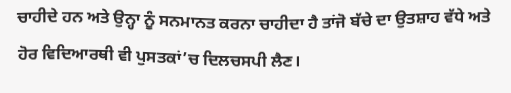ਚਾਹੀਦੇ ਹਨ ਅਤੇ ਉਨ੍ਹਾ ਨੂੰ ਸਨਮਾਨਤ ਕਰਨਾ ਚਾਹੀਦਾ ਹੈ ਤਾਂਜੋ ਬੱਚੇ ਦਾ ਉਤਸ਼ਾਹ ਵੱਧੇ ਅਤੇ ਹੋਰ ਵਿਦਿਆਰਥੀ ਵੀ ਪੁਸਤਕਾਂ’ਚ ਦਿਲਚਸਪੀ ਲੈਣ।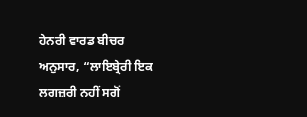ਹੇਨਰੀ ਵਾਰਡ ਬੀਚਰ ਅਨੁਸਾਰ, “ਲਾਇਬ੍ਰੇਰੀ ਇਕ ਲਗਜ਼ਰੀ ਨਹੀਂ ਸਗੋਂ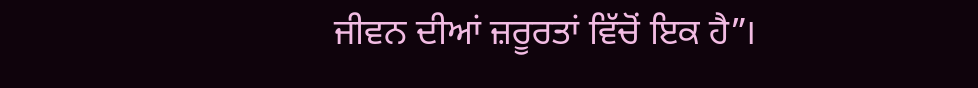ਜੀਵਨ ਦੀਆਂ ਜ਼ਰੂਰਤਾਂ ਵਿੱਚੋਂ ਇਕ ਹੈ”।